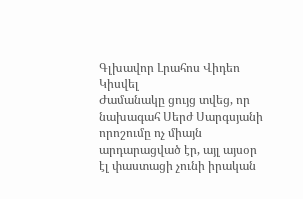Գլխավոր Լրահոս Վիդեո Կիսվել
Ժամանակը ցույց տվեց, որ նախագահ Սերժ Սարգսյանի որոշումը ոչ միայն արդարացված էր, այլ այսօր էլ փաստացի չունի իրական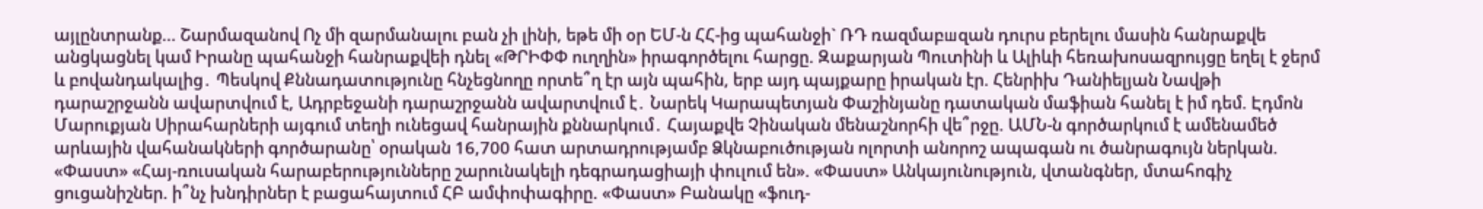այլընտրանք… Շարմազանով Ոչ մի զարմանալու բան չի լինի, եթե մի օր ԵՄ-ն ՀՀ-ից պահանջի` ՌԴ ռազմաբшզան դուրս բերելու մասին հանրաքվե անցկացնել կամ Իրանը պահանջի հանրաքվեի դնել «ԹՐԻՓՓ ուղղին» իրագործելու հարցը. Զաքարյան Պուտինի և Ալիևի հեռախոսազրույցը եղել է ջերմ և բովանդակալից․ Պեսկով Քննադատությունը հնչեցնողը որտե՞ղ էր այն պահին, երբ այդ պայքարը իրական էր. Հենրիխ Դանիելյան Նավթի դարաշրջանն ավարտվում է, Ադրբեջանի դարաշրջանն ավարտվում է․ Նարեկ Կարապետյան Փաշինյանը դատական մաֆիան հանել է իմ դեմ. Էդմոն Մարուքյան Սիրահարների այգում տեղի ունեցավ հանրային քննարկում․ Հայաքվե Չինական մենաշնորհի վե՞րջը. ԱՄՆ-ն գործարկում է ամենամեծ արևային վահանակների գործարանը՝ օրական 16,700 հատ արտադրությամբ Ձկնաբուծության ոլորտի անորոշ ապագան ու ծանրագույն ներկան. «Փաստ» «Հայ-ռուսական հարաբերությունները շարունակելի դեգրադացիայի փուլում են». «Փաստ» Անկայունություն, վտանգներ, մտահոգիչ ցուցանիշներ. ի՞նչ խնդիրներ է բացահայտում ՀԲ ամփոփագիրը. «Փաստ» Բանակը «ֆուդ-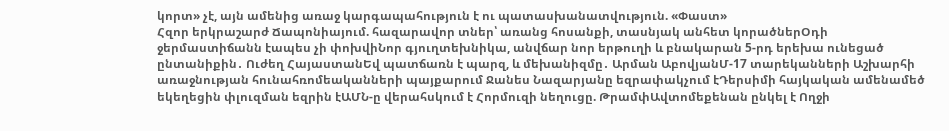կորտ» չէ, այն ամենից առաջ կարգապահություն է ու պատասխանատվություն. «Փաստ»
Հզոր երկրաշարժ Ճապոնիայում. հազարավոր տներ՝ առանց հոսանքի, տասնյակ անհետ կորածներՕդի ջերմաստիճանն էապես չի փոխվիՆոր գյուղտեխնիկա, անվճար նոր երթուղի և բնակարան 5-րդ երեխա ունեցած ընտանիքին․ Ուժեղ ՀայաստանԵվ պատճառն է պարզ, և մեխանիզմը․ Արման ԱբովյանՄ-17 տարեկանների Աշխարհի առաջնության հունահռոմեականների պայքարում Ջանես Նազարյանը եզրափակչում էԴերսիմի հայկական ամենամեծ եկեղեցին փլուզման եզրին էԱՄՆ-ը վերահսկում է Հորմուզի նեղուցը. ԹրամփԱվտոմեքենան ընկել է Ողջի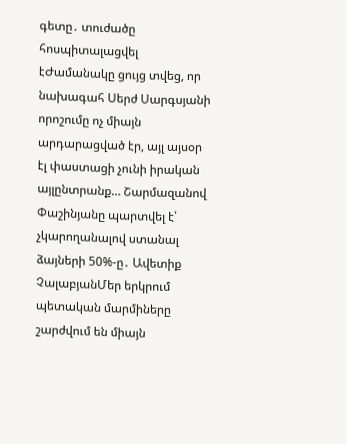գետը․ տուժածը հոսպիտալացվել էԺամանակը ցույց տվեց, որ նախագահ Սերժ Սարգսյանի որոշումը ոչ միայն արդարացված էր, այլ այսօր էլ փաստացի չունի իրական այլընտրանք… Շարմազանով Փաշինյանը պարտվել է՝ չկարողանալով ստանալ ձայների 50%-ը․ Ավետիք ՉալաբյանՄեր երկրում պետական մարմիները շարժվում են միայն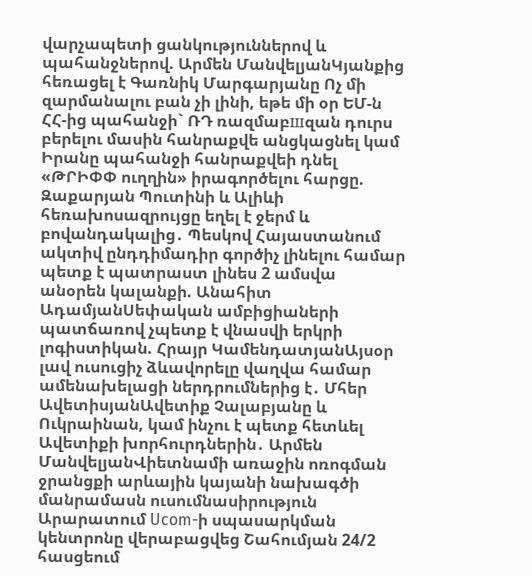վարչապետի ցանկություններով և պահանջներով. Արմեն ՄանվելյանԿյանքից հեռացել է Գառնիկ Մարգարյանը Ոչ մի զարմանալու բան չի լինի, եթե մի օր ԵՄ-ն ՀՀ-ից պահանջի` ՌԴ ռազմաբшզան դուրս բերելու մասին հանրաքվե անցկացնել կամ Իրանը պահանջի հանրաքվեի դնել «ԹՐԻՓՓ ուղղին» իրագործելու հարցը. Զաքարյան Պուտինի և Ալիևի հեռախոսազրույցը եղել է ջերմ և բովանդակալից․ Պեսկով Հայաստանում ակտիվ ընդդիմադիր գործիչ լինելու համար պետք է պատրաստ լինես 2 ամսվա անօրեն կալանքի. Անահիտ ԱդամյանՍեփական ամբիցիաների պատճառով չպետք է վնասվի երկրի լոգիստիկան. Հրայր ԿամենդատյանԱյսօր լավ ուսուցիչ ձևավորելը վաղվա համար ամենախելացի ներդրումներից է․ Մհեր ԱվետիսյանԱվետիք Չալաբյանը և Ուկրաինան, կամ ինչու է պետք հետևել Ավետիքի խորհուրդներին․ Արմեն ՄանվելյանՎիետնամի առաջին ոռոգման ջրանցքի արևային կայանի նախագծի մանրամասն ուսումնասիրություն Արարատում Ucom-ի սպասարկման կենտրոնը վերաբացվեց Շահումյան 24/2 հասցեում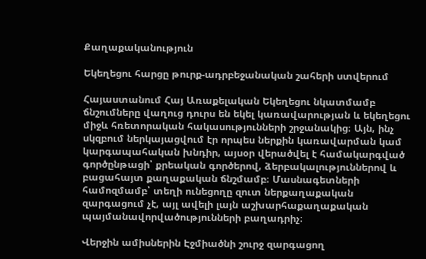Քաղաքականություն

Եկեղեցու հարցը թուրք-ադրբեջանական շահերի ստվերում

Հայաստանում Հայ Առաքելական Եկեղեցու նկատմամբ ճնշումները վաղուց դուրս են եկել կառավարության և եկեղեցու միջև հռետորական հակասությունների շրջանակից։ Այն, ինչ սկզբում ներկայացվում էր որպես ներքին կառավարման կամ կարգապահական խնդիր, այսօր վերածվել է համակարգված գործընթացի՝ քրեական գործերով, ձերբակալություններով և բացահայտ քաղաքական ճնշմամբ։ Մասնագետների համոզմամբ՝ տեղի ունեցողը զուտ ներքաղաքական զարգացում չէ, այլ ավելի լայն աշխարհաքաղաքական պայմանավորվածությունների բաղադրիչ։

Վերջին ամիսներին Էջմիածնի շուրջ զարգացող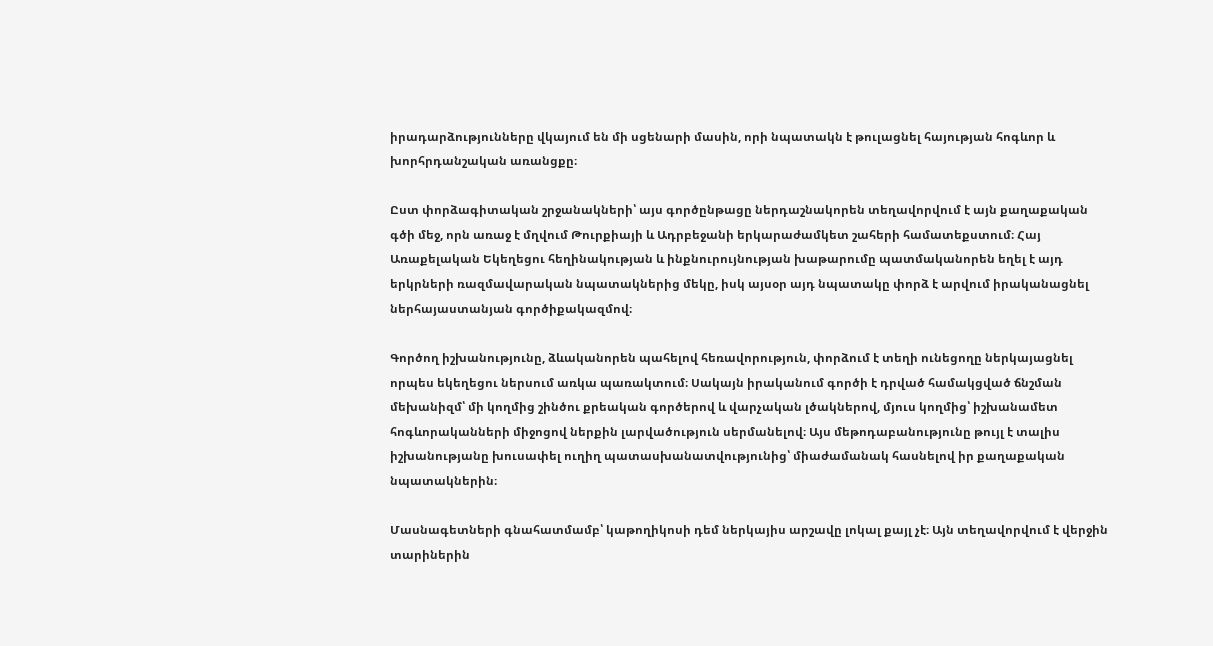իրադարձությունները վկայում են մի սցենարի մասին, որի նպատակն է թուլացնել հայության հոգևոր և խորհրդանշական առանցքը։

Ըստ փորձագիտական շրջանակների՝ այս գործընթացը ներդաշնակորեն տեղավորվում է այն քաղաքական գծի մեջ, որն առաջ է մղվում Թուրքիայի և Ադրբեջանի երկարաժամկետ շահերի համատեքստում։ Հայ Առաքելական Եկեղեցու հեղինակության և ինքնուրույնության խաթարումը պատմականորեն եղել է այդ երկրների ռազմավարական նպատակներից մեկը, իսկ այսօր այդ նպատակը փորձ է արվում իրականացնել ներհայաստանյան գործիքակազմով։

Գործող իշխանությունը, ձևականորեն պահելով հեռավորություն, փորձում է տեղի ունեցողը ներկայացնել որպես եկեղեցու ներսում առկա պառակտում։ Սակայն իրականում գործի է դրված համակցված ճնշման մեխանիզմ՝ մի կողմից շինծու քրեական գործերով և վարչական լծակներով, մյուս կողմից՝ իշխանամետ հոգևորականների միջոցով ներքին լարվածություն սերմանելով։ Այս մեթոդաբանությունը թույլ է տալիս իշխանությանը խուսափել ուղիղ պատասխանատվությունից՝ միաժամանակ հասնելով իր քաղաքական նպատակներին։

Մասնագետների գնահատմամբ՝ կաթողիկոսի դեմ ներկայիս արշավը լոկալ քայլ չէ։ Այն տեղավորվում է վերջին տարիներին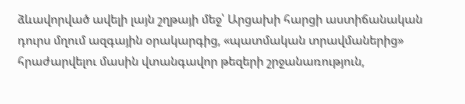ձևավորված ավելի լայն շղթայի մեջ՝ Արցախի հարցի աստիճանական դուրս մղում ազգային օրակարգից, «պատմական տրավմաներից» հրաժարվելու մասին վտանգավոր թեզերի շրջանառություն,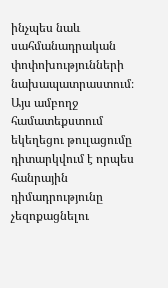ինչպես նաև սահմանադրական փոփոխությունների նախապատրաստում։ Այս ամբողջ համատեքստում եկեղեցու թուլացումը դիտարկվում է որպես հանրային դիմադրությունը չեզոքացնելու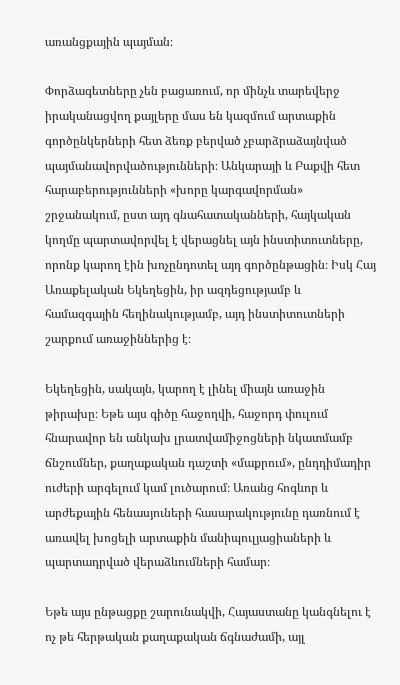առանցքային պայման։

Փորձագետները չեն բացառում, որ մինչև տարեվերջ իրականացվող քայլերը մաս են կազմում արտաքին գործընկերների հետ ձեռք բերված չբարձրաձայնված պայմանավորվածությունների։ Անկարայի և Բաքվի հետ հարաբերությունների «խորը կարգավորման» շրջանակում, ըստ այդ գնահատականների, հայկական կողմը պարտավորվել է վերացնել այն ինստիտուտները, որոնք կարող էին խոչընդոտել այդ գործընթացին։ Իսկ Հայ Առաքելական Եկեղեցին, իր ազդեցությամբ և համազգային հեղինակությամբ, այդ ինստիտուտների շարքում առաջիններից է։

Եկեղեցին, սակայն, կարող է լինել միայն առաջին թիրախը։ Եթե այս գիծը հաջողվի, հաջորդ փուլում հնարավոր են անկախ լրատվամիջոցների նկատմամբ ճնշումներ, քաղաքական դաշտի «մաքրում», ընդդիմադիր ուժերի արգելում կամ լուծարում։ Առանց հոգևոր և արժեքային հենասյուների հասարակությունը դառնում է առավել խոցելի արտաքին մանիպուլյացիաների և պարտադրված վերաձևումների համար։

Եթե այս ընթացքը շարունակվի, Հայաստանը կանգնելու է ոչ թե հերթական քաղաքական ճգնաժամի, այլ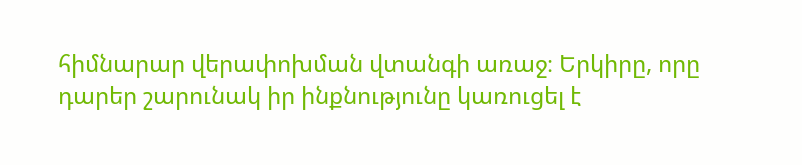հիմնարար վերափոխման վտանգի առաջ։ Երկիրը, որը դարեր շարունակ իր ինքնությունը կառուցել է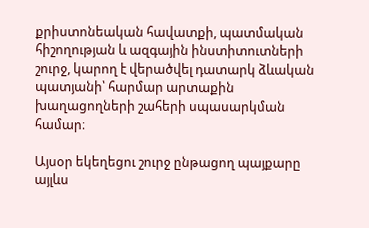քրիստոնեական հավատքի, պատմական հիշողության և ազգային ինստիտուտների շուրջ, կարող է վերածվել դատարկ ձևական պատյանի՝ հարմար արտաքին խաղացողների շահերի սպասարկման համար։

Այսօր եկեղեցու շուրջ ընթացող պայքարը այլևս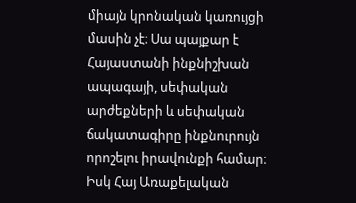միայն կրոնական կառույցի մասին չէ։ Սա պայքար է Հայաստանի ինքնիշխան ապագայի, սեփական արժեքների և սեփական ճակատագիրը ինքնուրույն որոշելու իրավունքի համար։ Իսկ Հայ Առաքելական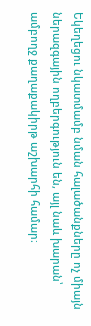Եկեղեցու նկատմամբ նման հալածանքները ոչ միայն ներազգային ողբերգություն են, այլ նաև խարան՝ ամբողջ քաղաքակիրթ աշխարհի համար։